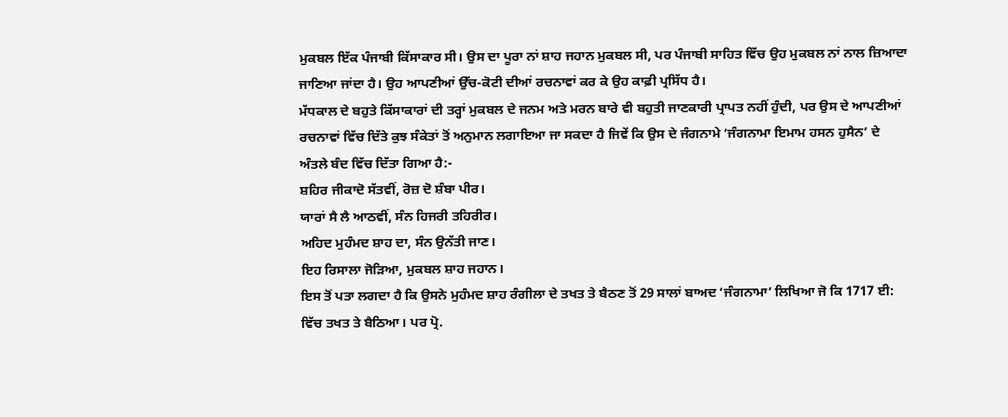ਮੁਕਬਲ ਇੱਕ ਪੰਜਾਬੀ ਕਿੱਸਾਕਾਰ ਸੀ। ਉਸ ਦਾ ਪੂਰਾ ਨਾਂ ਸ਼ਾਹ ਜਹਾਨ ਮੁਕਬਲ ਸੀ, ਪਰ ਪੰਜਾਬੀ ਸਾਹਿਤ ਵਿੱਚ ਉਹ ਮੁਕਬਲ ਨਾਂ ਨਾਲ ਜ਼ਿਆਦਾ ਜਾਣਿਆ ਜਾਂਦਾ ਹੈ। ਉਹ ਆਪਣੀਆਂ ਉੱਚ-ਕੋਟੀ ਦੀਆਂ ਰਚਨਾਵਾਂ ਕਰ ਕੇ ਉਹ ਕਾਫ਼ੀ ਪ੍ਰਸਿੱਧ ਹੈ।
ਮੱਧਕਾਲ ਦੇ ਬਹੁਤੇ ਕਿੱਸਾਕਾਰਾਂ ਦੀ ਤਰ੍ਹਾਂ ਮੁਕਬਲ ਦੇ ਜਨਮ ਅਤੇ ਮਰਨ ਬਾਰੇ ਵੀ ਬਹੁਤੀ ਜਾਣਕਾਰੀ ਪ੍ਰਾਪਤ ਨਹੀਂ ਹੁੰਦੀ, ਪਰ ਉਸ ਦੇ ਆਪਣੀਆਂ ਰਚਨਾਵਾਂ ਵਿੱਚ ਦਿੱਤੇ ਕੁਝ ਸੰਕੇਤਾਂ ਤੋਂ ਅਨੁਮਾਨ ਲਗਾਇਆ ਜਾ ਸਕਦਾ ਹੈ ਜਿਵੇਂ ਕਿ ਉਸ ਦੇ ਜੰਗਨਾਮੇ ‘ਜੰਗਨਾਮਾ ਇਮਾਮ ਹਸਨ ਹੁਸੈਨ’ ਦੇ ਅੰਤਲੇ ਬੰਦ ਵਿੱਚ ਦਿੱਤਾ ਗਿਆ ਹੈ:-
ਸ਼ਹਿਰ ਜੀਕਾਦੋ ਸੱਤਵੀਂ, ਰੋਜ਼ ਦੋ ਸ਼ੰਬਾ ਪੀਰ।
ਯਾਰਾਂ ਸੈ ਲੈ ਆਠਵੀਂ, ਸੰਨ ਹਿਜਰੀ ਤਹਿਰੀਰ।
ਅਹਿਦ ਮੁਹੰਮਦ ਸ਼ਾਹ ਦਾ, ਸੰਨ ਉਨੱਤੀ ਜਾਣ।
ਇਹ ਰਿਸਾਲਾ ਜੋੜਿਆ, ਮੁਕਬਲ ਸ਼ਾਹ ਜਹਾਨ।
ਇਸ ਤੋਂ ਪਤਾ ਲਗਦਾ ਹੈ ਕਿ ਉਸਨੇ ਮੁਹੰਮਦ ਸ਼ਾਹ ਰੰਗੀਲਾ ਦੇ ਤਖਤ ਤੇ ਬੈਠਣ ਤੋਂ 29 ਸਾਲਾਂ ਬਾਅਦ ‘ਜੰਗਨਾਮਾ’ ਲਿਖਿਆ ਜੋ ਕਿ 1717 ਈ: ਵਿੱਚ ਤਖਤ ਤੇ ਬੈਠਿਆ। ਪਰ ਪ੍ਰੋ.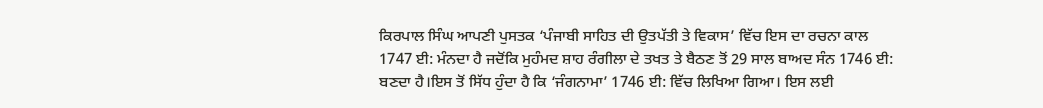ਕਿਰਪਾਲ ਸਿੰਘ ਆਪਣੀ ਪੁਸਤਕ ‘ਪੰਜਾਬੀ ਸਾਹਿਤ ਦੀ ਉਤਪੱਤੀ ਤੇ ਵਿਕਾਸ’ ਵਿੱਚ ਇਸ ਦਾ ਰਚਨਾ ਕਾਲ 1747 ਈ: ਮੰਨਦਾ ਹੈ ਜਦੋਂਕਿ ਮੁਹੰਮਦ ਸ਼ਾਹ ਰੰਗੀਲਾ ਦੇ ਤਖਤ ਤੇ ਬੈਠਣ ਤੋਂ 29 ਸਾਲ ਬਾਅਦ ਸੰਨ 1746 ਈ: ਬਣਦਾ ਹੈ।ਇਸ ਤੋਂ ਸਿੱਧ ਹੁੰਦਾ ਹੈ ਕਿ ‘ਜੰਗਨਾਮਾ’ 1746 ਈ: ਵਿੱਚ ਲਿਖਿਆ ਗਿਆ। ਇਸ ਲਈ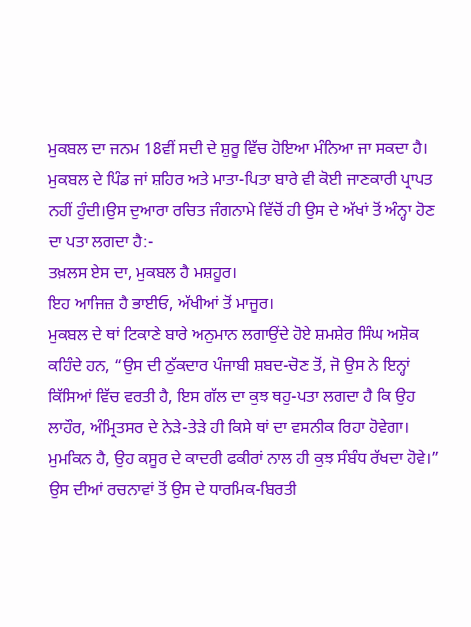ਮੁਕਬਲ ਦਾ ਜਨਮ 18ਵੀਂ ਸਦੀ ਦੇ ਸ਼ੁਰੂ ਵਿੱਚ ਹੋਇਆ ਮੰਨਿਆ ਜਾ ਸਕਦਾ ਹੈ।
ਮੁਕਬਲ ਦੇ ਪਿੰਡ ਜਾਂ ਸ਼ਹਿਰ ਅਤੇ ਮਾਤਾ-ਪਿਤਾ ਬਾਰੇ ਵੀ ਕੋਈ ਜਾਣਕਾਰੀ ਪ੍ਰਾਪਤ ਨਹੀਂ ਹੁੰਦੀ।ਉਸ ਦੁਆਰਾ ਰਚਿਤ ਜੰਗਨਾਮੇ ਵਿੱਚੋਂ ਹੀ ਉਸ ਦੇ ਅੱਖਾਂ ਤੋਂ ਅੰਨ੍ਹਾ ਹੋਣ ਦਾ ਪਤਾ ਲਗਦਾ ਹੈ:-
ਤਖ਼ਲਸ ਏਸ ਦਾ, ਮੁਕਬਲ ਹੈ ਮਸ਼ਹੂਰ।
ਇਹ ਆਜਿਜ਼ ਹੈ ਭਾਈਓ, ਅੱਖੀਆਂ ਤੋਂ ਮਾਜੂਰ।
ਮੁਕਬਲ ਦੇ ਥਾਂ ਟਿਕਾਣੇ ਬਾਰੇ ਅਨੁਮਾਨ ਲਗਾਉਂਦੇ ਹੋਏ ਸ਼ਮਸ਼ੇਰ ਸਿੰਘ ਅਸ਼ੋਕ ਕਹਿੰਦੇ ਹਨ, “ਉਸ ਦੀ ਠੁੱਕਦਾਰ ਪੰਜਾਬੀ ਸ਼ਬਦ-ਚੋਣ ਤੋਂ, ਜੋ ਉਸ ਨੇ ਇਨ੍ਹਾਂ ਕਿੱਸਿਆਂ ਵਿੱਚ ਵਰਤੀ ਹੈ, ਇਸ ਗੱਲ ਦਾ ਕੁਝ ਥਹੁ-ਪਤਾ ਲਗਦਾ ਹੈ ਕਿ ਉਹ ਲਾਹੌਰ, ਅੰਮ੍ਰਿਤਸਰ ਦੇ ਨੇੜੇ-ਤੇੜੇ ਹੀ ਕਿਸੇ ਥਾਂ ਦਾ ਵਸਨੀਕ ਰਿਹਾ ਹੋਵੇਗਾ। ਮੁਮਕਿਨ ਹੈ, ਉਹ ਕਸੂਰ ਦੇ ਕਾਦਰੀ ਫਕੀਰਾਂ ਨਾਲ ਹੀ ਕੁਝ ਸੰਬੰਧ ਰੱਖਦਾ ਹੋਵੇ।”
ਉਸ ਦੀਆਂ ਰਚਨਾਵਾਂ ਤੋਂ ਉਸ ਦੇ ਧਾਰਮਿਕ-ਬਿਰਤੀ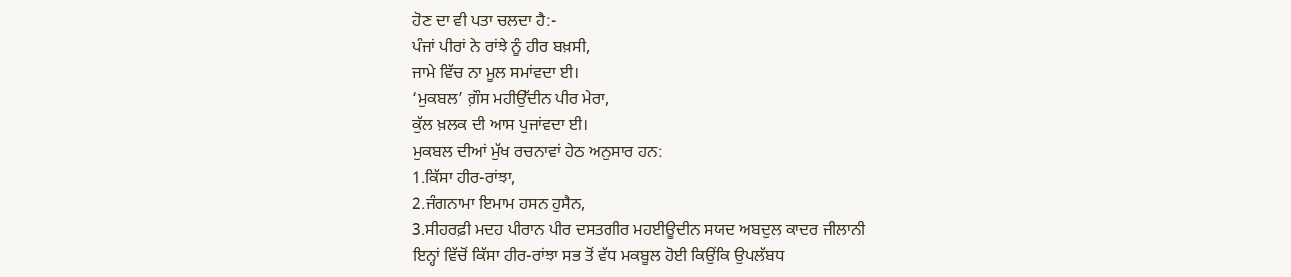ਹੋਣ ਦਾ ਵੀ ਪਤਾ ਚਲਦਾ ਹੈ:-
ਪੰਜਾਂ ਪੀਰਾਂ ਨੇ ਰਾਂਝੇ ਨੂੰ ਹੀਰ ਬਖ਼ਸੀ,
ਜਾਮੇ ਵਿੱਚ ਨਾ ਮੂਲ ਸਮਾਂਵਦਾ ਈ।
‘ਮੁਕਬਲ’ ਗ਼ੌਸ ਮਹੀਉੱਦੀਨ ਪੀਰ ਮੇਰਾ,
ਕੁੱਲ ਖ਼ਲਕ ਦੀ ਆਸ ਪੁਜਾਂਵਦਾ ਈ।
ਮੁਕਬਲ ਦੀਆਂ ਮੁੱਖ ਰਚਨਾਵਾਂ ਹੇਠ ਅਨੁਸਾਰ ਹਨ:
1.ਕਿੱਸਾ ਹੀਰ-ਰਾਂਝਾ,
2.ਜੰਗਨਾਮਾ ਇਮਾਮ ਹਸਨ ਹੁਸੈਨ,
3.ਸੀਹਰਫ਼ੀ ਮਦਹ ਪੀਰਾਨ ਪੀਰ ਦਸਤਗੀਰ ਮਹਈਊਦੀਨ ਸਯਦ ਅਬਦੁਲ ਕਾਦਰ ਜੀਲਾਨੀ
ਇਨ੍ਹਾਂ ਵਿੱਚੋਂ ਕਿੱਸਾ ਹੀਰ-ਰਾਂਝਾ ਸਭ ਤੋਂ ਵੱਧ ਮਕਬੂਲ ਹੋਈ ਕਿਉਂਕਿ ਉਪਲੱਬਧ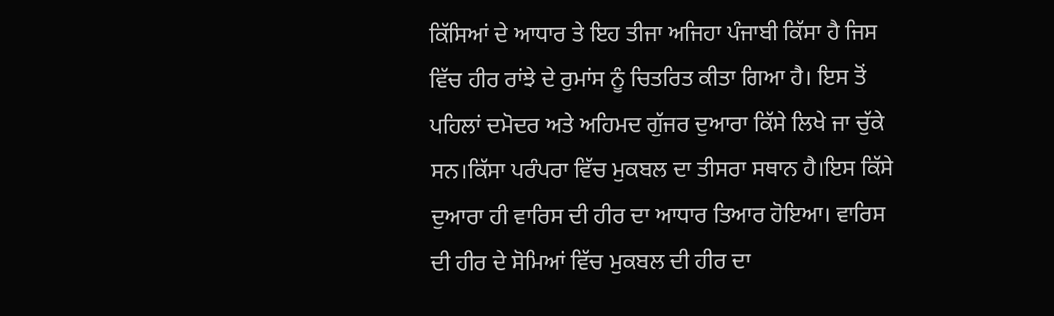ਕਿੱਸਿਆਂ ਦੇ ਆਧਾਰ ਤੇ ਇਹ ਤੀਜਾ ਅਜਿਹਾ ਪੰਜਾਬੀ ਕਿੱਸਾ ਹੈ ਜਿਸ ਵਿੱਚ ਹੀਰ ਰਾਂਝੇ ਦੇ ਰੁਮਾਂਸ ਨੂੰ ਚਿਤਰਿਤ ਕੀਤਾ ਗਿਆ ਹੈ। ਇਸ ਤੋਂ ਪਹਿਲਾਂ ਦਮੋਦਰ ਅਤੇ ਅਹਿਮਦ ਗੁੱਜਰ ਦੁਆਰਾ ਕਿੱਸੇ ਲਿਖੇ ਜਾ ਚੁੱਕੇ ਸਨ।ਕਿੱਸਾ ਪਰੰਪਰਾ ਵਿੱਚ ਮੁਕਬਲ ਦਾ ਤੀਸਰਾ ਸਥਾਨ ਹੈ।ਇਸ ਕਿੱਸੇ ਦੁਆਰਾ ਹੀ ਵਾਰਿਸ ਦੀ ਹੀਰ ਦਾ ਆਧਾਰ ਤਿਆਰ ਹੋਇਆ। ਵਾਰਿਸ ਦੀ ਹੀਰ ਦੇ ਸੋਮਿਆਂ ਵਿੱਚ ਮੁਕਬਲ ਦੀ ਹੀਰ ਦਾ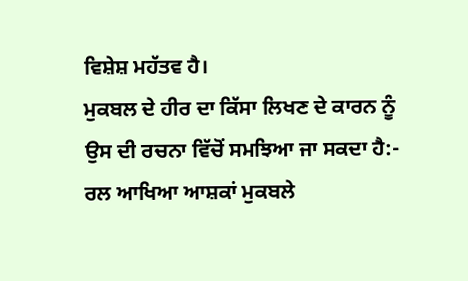ਵਿਸ਼ੇਸ਼ ਮਹੱਤਵ ਹੈ।
ਮੁਕਬਲ ਦੇ ਹੀਰ ਦਾ ਕਿੱਸਾ ਲਿਖਣ ਦੇ ਕਾਰਨ ਨੂੰ ਉਸ ਦੀ ਰਚਨਾ ਵਿੱਚੋਂ ਸਮਝਿਆ ਜਾ ਸਕਦਾ ਹੈ:-
ਰਲ ਆਖਿਆ ਆਸ਼ਕਾਂ ਮੁਕਬਲੇ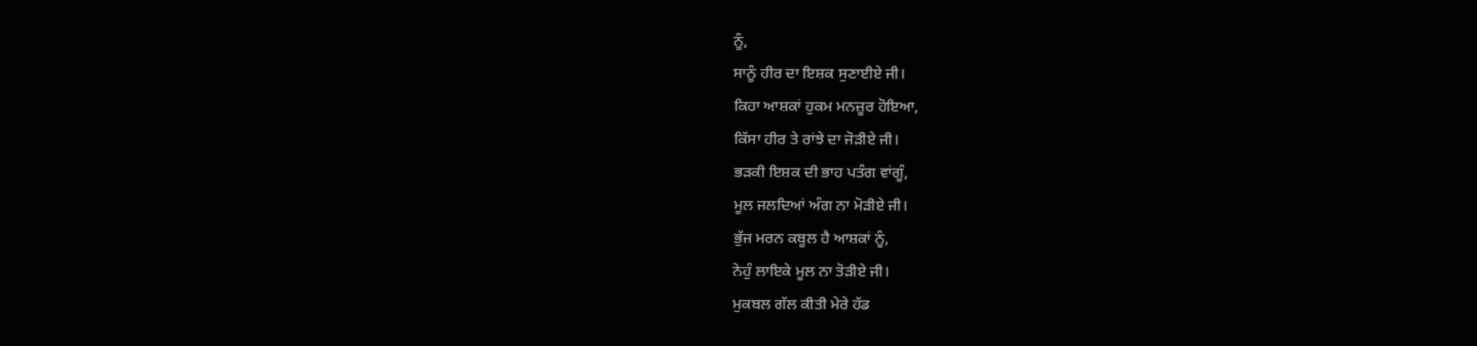ਨੂੰ,
ਸਾਨੂੰ ਹੀਰ ਦਾ ਇਸ਼ਕ ਸੁਣਾਈਏ ਜੀ।
ਕਿਹਾ ਆਸ਼ਕਾਂ ਹੁਕਮ ਮਨਜ਼ੂਰ ਹੋਇਆ,
ਕਿੱਸਾ ਹੀਰ ਤੇ ਰਾਂਝੇ ਦਾ ਜੋੜੀਏ ਜੀ।
ਭੜਕੀ ਇਸ਼ਕ ਦੀ ਭਾਹ ਪਤੰਗ ਵਾਂਗੂੰ,
ਮੂਲ ਜਲਦਿਆਂ ਅੰਗ ਨਾ ਮੋੜੀਏ ਜੀ।
ਭੁੱਜ ਮਰਨ ਕਬੂਲ ਹੈ ਆਸ਼ਕਾਂ ਨੂੰ,
ਨੇਹੁੰ ਲਾਇਕੇ ਮੂਲ ਨਾ ਤੋੜੀਏ ਜੀ।
ਮੁਕਬਲ ਗੱਲ ਕੀਤੀ ਮੇਰੇ ਹੱਡ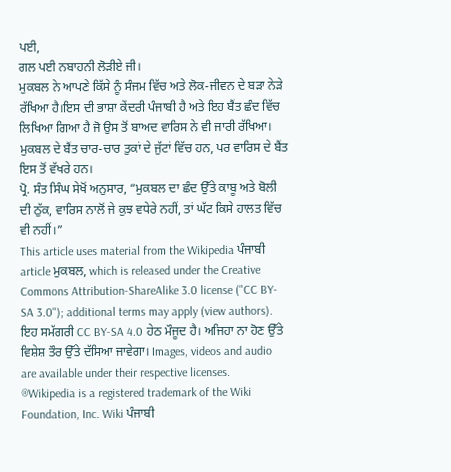ਪਈ,
ਗਲ ਪਈ ਨਬਾਹਨੀ ਲੋੜੀਏ ਜੀ।
ਮੁਕਬਲ ਨੇ ਆਪਣੇ ਕਿੱਸੇ ਨੂੰ ਸੰਜਮ ਵਿੱਚ ਅਤੇ ਲੋਕ-ਜੀਵਨ ਦੇ ਬੜਾ ਨੇੜੇ ਰੱਖਿਆ ਹੈ।ਇਸ ਦੀ ਭਾਸ਼ਾ ਕੇਂਦਰੀ ਪੰਜਾਬੀ ਹੈ ਅਤੇ ਇਹ ਬੈਂਤ ਛੰਦ ਵਿੱਚ ਲਿਖਿਆ ਗਿਆ ਹੈ ਜੋ ਉਸ ਤੋਂ ਬਾਅਦ ਵਾਰਿਸ ਨੇ ਵੀ ਜਾਰੀ ਰੱਖਿਆ। ਮੁਕਬਲ ਦੇ ਬੈਂਤ ਚਾਰ-ਚਾਰ ਤੁਕਾਂ ਦੇ ਜੁੱਟਾਂ ਵਿੱਚ ਹਨ, ਪਰ ਵਾਰਿਸ ਦੇ ਬੈਂਤ ਇਸ ਤੋਂ ਵੱਖਰੇ ਹਨ।
ਪ੍ਰੋ. ਸੰਤ ਸਿੰਘ ਸੇਖੋਂ ਅਨੁਸਾਰ, “ਮੁਕਬਲ ਦਾ ਛੰਦ ਉੱਤੇ ਕਾਬੂ ਅਤੇ ਬੋਲੀ ਦੀ ਠੁੱਕ, ਵਾਰਿਸ ਨਾਲੋਂ ਜੇ ਕੁਝ ਵਧੇਰੇ ਨਹੀਂ, ਤਾਂ ਘੱਟ ਕਿਸੇ ਹਾਲਤ ਵਿੱਚ ਵੀ ਨਹੀਂ।”
This article uses material from the Wikipedia ਪੰਜਾਬੀ article ਮੁਕਬਲ, which is released under the Creative Commons Attribution-ShareAlike 3.0 license ("CC BY-SA 3.0"); additional terms may apply (view authors). ਇਹ ਸਮੱਗਰੀ CC BY-SA 4.0 ਹੇਠ ਮੌਜੂਦ ਹੈ। ਅਜਿਹਾ ਨਾ ਹੋਣ ਉੱਤੇ ਵਿਸ਼ੇਸ਼ ਤੌਰ ਉੱਤੇ ਦੱਸਿਆ ਜਾਵੇਗਾ। Images, videos and audio are available under their respective licenses.
®Wikipedia is a registered trademark of the Wiki Foundation, Inc. Wiki ਪੰਜਾਬੀ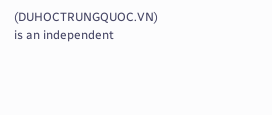(DUHOCTRUNGQUOC.VN) is an independent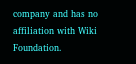company and has no affiliation with Wiki Foundation.